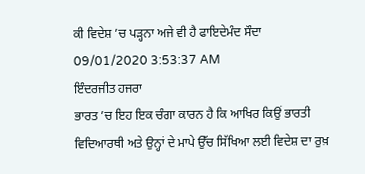ਕੀ ਵਿਦੇਸ਼ ’ਚ ਪੜ੍ਹਨਾ ਅਜੇ ਵੀ ਹੈ ਫਾਇਦੇਮੰਦ ਸੌਦਾ
09/01/2020 3:53:37 AM
ਇੰਦਰਜੀਤ ਹਜਰਾ
ਭਾਰਤ ’ਚ ਇਹ ਇਕ ਚੰਗਾ ਕਾਰਨ ਹੈ ਕਿ ਆਖਿਰ ਕਿਉਂ ਭਾਰਤੀ ਵਿਦਿਆਰਥੀ ਅਤੇ ਉਨ੍ਹਾਂ ਦੇ ਮਾਪੇ ਉੱਚ ਸਿੱਖਿਆ ਲਈ ਵਿਦੇਸ਼ ਦਾ ਰੁਖ਼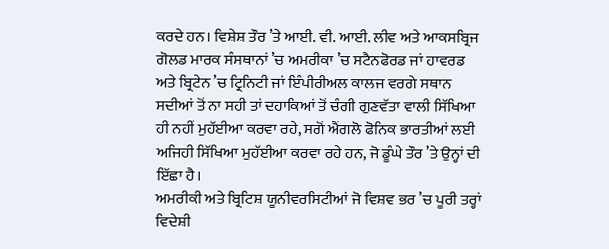ਕਰਦੇ ਹਨ। ਵਿਸ਼ੇਸ਼ ਤੌਰ ’ਤੇ ਆਈ. ਵੀ. ਆਈ. ਲੀਵ ਅਤੇ ਆਕਸਬ੍ਰਿਜ ਗੋਲਡ ਮਾਰਕ ਸੰਸਥਾਨਾਂ ’ਚ ਅਮਰੀਕਾ ’ਚ ਸਟੈਨਫੋਰਡ ਜਾਂ ਹਾਵਰਡ ਅਤੇ ਬ੍ਰਿਟੇਨ ’ਚ ਟ੍ਰਿਨਿਟੀ ਜਾਂ ਇੰਪੀਰੀਅਲ ਕਾਲਜ ਵਰਗੇ ਸਥਾਨ ਸਦੀਆਂ ਤੋਂ ਨਾ ਸਹੀ ਤਾਂ ਦਹਾਕਿਆਂ ਤੋਂ ਚੰਗੀ ਗੁਣਵੱਤਾ ਵਾਲੀ ਸਿੱਖਿਆ ਹੀ ਨਹੀਂ ਮੁਹੱਈਆ ਕਰਵਾ ਰਹੇ, ਸਗੋਂ ਐਂਗਲੋ ਫੋਨਿਕ ਭਾਰਤੀਆਂ ਲਈ ਅਜਿਹੀ ਸਿੱਖਿਆ ਮੁਹੱਈਆ ਕਰਵਾ ਰਹੇ ਹਨ, ਜੋ ਡੂੰਘੇ ਤੌਰ ’ਤੇ ਉਨ੍ਹਾਂ ਦੀ ਇੱਛਾ ਹੈ।
ਅਮਰੀਕੀ ਅਤੇ ਬ੍ਰਿਟਿਸ਼ ਯੂਨੀਵਰਸਿਟੀਆਂ ਜੋ ਵਿਸ਼ਵ ਭਰ ’ਚ ਪੂਰੀ ਤਰ੍ਹਾਂ ਵਿਦੇਸ਼ੀ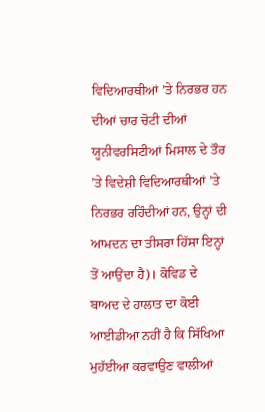ਵਿਦਿਆਰਥੀਆਂ ’ਤੇ ਨਿਰਭਰ ਹਨ ਦੀਆਂ ਚਾਰ ਚੋਟੀ ਦੀਆਂ ਯੂਨੀਵਰਸਿਟੀਆਂ ਮਿਸਾਲ ਦੇ ਤੌਰ ’ਤੇ ਵਿਦੇਸ਼ੀ ਵਿਦਿਆਰਥੀਆਂ ’ਤੇ ਨਿਰਭਰ ਰਹਿੰਦੀਆਂ ਹਨ, ਉਨ੍ਹਾਂ ਦੀ ਆਮਦਨ ਦਾ ਤੀਸਰਾ ਹਿੱਸਾ ਇਨ੍ਹਾਂ ਤੋਂ ਆਉਂਦਾ ਹੈ)। ਕੋਵਿਡ ਦੇ ਬਾਅਦ ਦੇ ਹਾਲਾਤ ਦਾ ਕੋਈ ਆਈਡੀਆ ਨਹੀਂ ਹੈ ਕਿ ਸਿੱਖਿਆ ਮੁਹੱਈਆ ਕਰਵਾਉਣ ਵਾਲੀਆਂ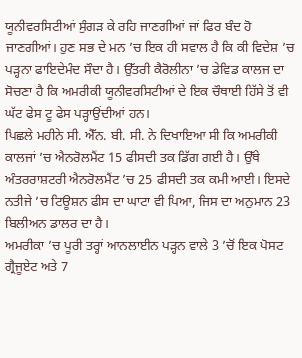ਯੂਨੀਵਰਸਿਟੀਆਂ ਸੁੰਗੜ ਕੇ ਰਹਿ ਜਾਣਗੀਆਂ ਜਾਂ ਫਿਰ ਬੰਦ ਹੋ ਜਾਣਗੀਆਂ। ਹੁਣ ਸਭ ਦੇ ਮਨ ’ਚ ਇਕ ਹੀ ਸਵਾਲ ਹੈ ਕਿ ਕੀ ਵਿਦੇਸ਼ ’ਚ ਪੜ੍ਹਨਾ ਫਾਇਦੇਮੰਦ ਸੌਦਾ ਹੈ। ਉੱਤਰੀ ਕੈਰੋਲੀਨਾ ’ਚ ਡੇਵਿਡ ਕਾਲਜ ਦਾ ਸੋਚਣਾ ਹੈ ਕਿ ਅਮਰੀਕੀ ਯੂਨੀਵਰਸਿਟੀਆਂ ਦੇ ਇਕ ਚੌਥਾਈ ਹਿੱਸੇ ਤੋਂ ਵੀ ਘੱਟ ਫੇਸ ਟੂ ਫੇਸ ਪੜ੍ਹਾਉਂਦੀਆਂ ਹਨ।
ਪਿਛਲੇ ਮਹੀਨੇ ਸੀ. ਐੱਨ. ਬੀ. ਸੀ. ਨੇ ਦਿਖਾਇਆ ਸੀ ਕਿ ਅਮਰੀਕੀ ਕਾਲਜਾਂ ’ਚ ਐਨਰੋਲਮੈਂਟ 15 ਫੀਸਦੀ ਤਕ ਡਿੱਗ ਗਈ ਹੈ। ਉੱਥੇ ਅੰਤਰਰਾਸ਼ਟਰੀ ਐਨਰੋਲਮੈਂਟ ’ਚ 25 ਫੀਸਦੀ ਤਕ ਕਮੀ ਆਈ। ਇਸਦੇ ਨਤੀਜੇ ’ਚ ਟਿਊਸ਼ਨ ਫੀਸ ਦਾ ਘਾਟਾ ਵੀ ਪਿਆ, ਜਿਸ ਦਾ ਅਨੁਮਾਨ 23 ਬਿਲੀਅਨ ਡਾਲਰ ਦਾ ਹੈ।
ਅਮਰੀਕਾ ’ਚ ਪੂਰੀ ਤਰ੍ਹਾਂ ਆਨਲਾਈਨ ਪੜ੍ਹਨ ਵਾਲੇ 3 ’ਚੋਂ ਇਕ ਪੋਸਟ ਗ੍ਰੈਜੂਏਟ ਅਤੇ 7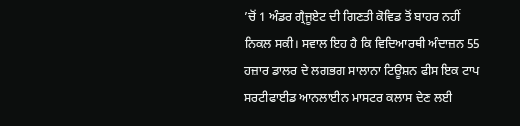’ਚੋਂ 1 ਅੰਡਰ ਗ੍ਰੈਜੂਏਟ ਦੀ ਗਿਣਤੀ ਕੋਵਿਡ ਤੋਂ ਬਾਹਰ ਨਹੀਂ ਨਿਕਲ ਸਕੀ। ਸਵਾਲ ਇਹ ਹੈ ਕਿ ਵਿਦਿਆਰਥੀ ਅੰਦਾਜ਼ਨ 55 ਹਜ਼ਾਰ ਡਾਲਰ ਦੇ ਲਗਭਗ ਸਾਲਾਨਾ ਟਿਊਸ਼ਨ ਫੀਸ ਇਕ ਟਾਪ ਸਰਟੀਫਾਈਡ ਆਨਲਾਈਨ ਮਾਸਟਰ ਕਲਾਸ ਦੇਣ ਲਈ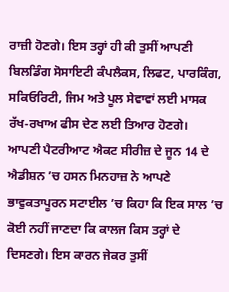ਰਾਜ਼ੀ ਹੋਣਗੇ। ਇਸ ਤਰ੍ਹਾਂ ਹੀ ਕੀ ਤੁਸੀਂ ਆਪਣੀ ਬਿਲਡਿੰਗ ਸੋਸਾਇਟੀ ਕੰਪਲੈਕਸ, ਲਿਫਟ, ਪਾਰਕਿੰਗ, ਸਕਿਓਰਿਟੀ, ਜਿਮ ਅਤੇ ਪੂਲ ਸੇਵਾਵਾਂ ਲਈ ਮਾਸਕ ਰੱਖ-ਰਖਾਅ ਫੀਸ ਦੇਣ ਲਈ ਤਿਆਰ ਹੋਣਗੇ।
ਆਪਣੀ ਪੈਟਰੀਆਟ ਐਕਟ ਸੀਰੀਜ਼ ਦੇ ਜੂਨ 14 ਦੇ ਐਡੀਸ਼ਨ ’ਚ ਹਸਨ ਮਿਨਹਾਜ਼ ਨੇ ਆਪਣੇ ਭਾਵੁਕਤਾਪੂਰਨ ਸਟਾਈਲ ’ਚ ਕਿਹਾ ਕਿ ਇਕ ਸਾਲ ’ਚ ਕੋਈ ਨਹੀਂ ਜਾਣਦਾ ਕਿ ਕਾਲਜ ਕਿਸ ਤਰ੍ਹਾਂ ਦੇ ਦਿਸਣਗੇ। ਇਸ ਕਾਰਨ ਜੇਕਰ ਤੁਸੀਂ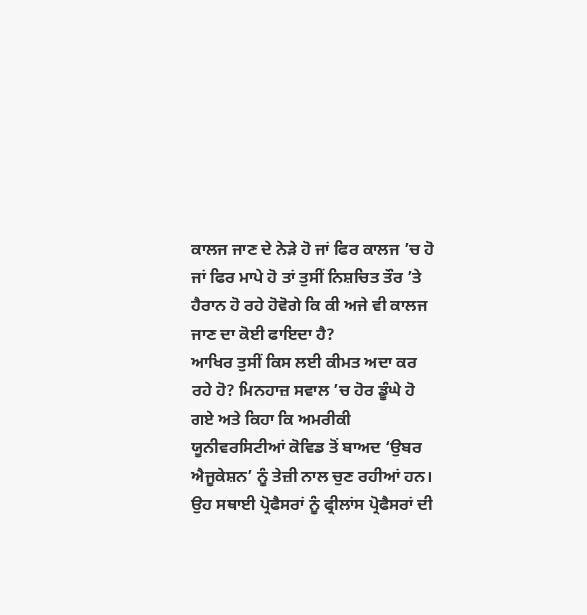ਕਾਲਜ ਜਾਣ ਦੇ ਨੇੜੇ ਹੋ ਜਾਂ ਫਿਰ ਕਾਲਜ ’ਚ ਹੋ ਜਾਂ ਫਿਰ ਮਾਪੇ ਹੋ ਤਾਂ ਤੁਸੀਂ ਨਿਸ਼ਚਿਤ ਤੌਰ ’ਤੇ ਹੈਰਾਨ ਹੋ ਰਹੇ ਹੋਵੋਗੇ ਕਿ ਕੀ ਅਜੇ ਵੀ ਕਾਲਜ ਜਾਣ ਦਾ ਕੋਈ ਫਾਇਦਾ ਹੈ?
ਆਖਿਰ ਤੁਸੀਂ ਕਿਸ ਲਈ ਕੀਮਤ ਅਦਾ ਕਰ ਰਹੇ ਹੋ? ਮਿਨਹਾਜ਼ ਸਵਾਲ ’ਚ ਹੋਰ ਡੂੰਘੇ ਹੋ ਗਏ ਅਤੇ ਕਿਹਾ ਕਿ ਅਮਰੀਕੀ ਯੂਨੀਵਰਸਿਟੀਆਂ ਕੋਵਿਡ ਤੋਂ ਬਾਅਦ ‘ਉਬਰ ਐਜੂਕੇਸ਼ਨ’ ਨੂੰ ਤੇਜ਼ੀ ਨਾਲ ਚੁਣ ਰਹੀਆਂ ਹਨ। ਉਹ ਸਥਾਈ ਪ੍ਰੋਫੈਸਰਾਂ ਨੂੰ ਫ੍ਰੀਲਾਂਸ ਪ੍ਰੋਫੈਸਰਾਂ ਦੀ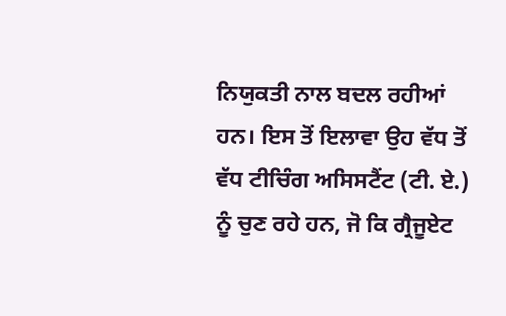ਨਿਯੁਕਤੀ ਨਾਲ ਬਦਲ ਰਹੀਆਂ ਹਨ। ਇਸ ਤੋਂ ਇਲਾਵਾ ਉਹ ਵੱਧ ਤੋਂ ਵੱਧ ਟੀਚਿੰਗ ਅਸਿਸਟੈਂਟ (ਟੀ. ਏ.) ਨੂੰ ਚੁਣ ਰਹੇ ਹਨ, ਜੋ ਕਿ ਗ੍ਰੈਜੂਏਟ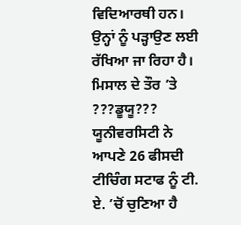ਵਿਦਿਆਰਥੀ ਹਨ। ਉਨ੍ਹਾਂ ਨੂੰ ਪੜ੍ਹਾਉਣ ਲਈ ਰੱਖਿਆ ਜਾ ਰਿਹਾ ਹੈ।
ਮਿਸਾਲ ਦੇ ਤੌਰ ’ਤੇ ???ਡੂਯੂ??? ਯੂਨੀਵਰਸਿਟੀ ਨੇ ਆਪਣੇ 26 ਫੀਸਦੀ ਟੀਚਿੰਗ ਸਟਾਫ ਨੂੰ ਟੀ. ਏ. ’ਚੋਂ ਚੁਣਿਆ ਹੈ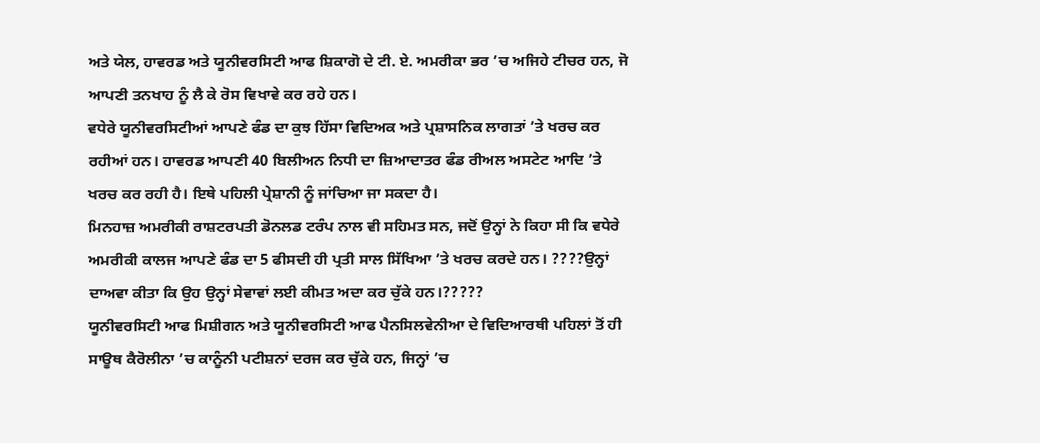ਅਤੇ ਯੇਲ, ਹਾਵਰਡ ਅਤੇ ਯੂਨੀਵਰਸਿਟੀ ਆਫ ਸ਼ਿਕਾਗੋ ਦੇ ਟੀ. ਏ. ਅਮਰੀਕਾ ਭਰ ’ਚ ਅਜਿਹੇ ਟੀਚਰ ਹਨ, ਜੋ ਆਪਣੀ ਤਨਖਾਹ ਨੂੰ ਲੈ ਕੇ ਰੋਸ ਵਿਖਾਵੇ ਕਰ ਰਹੇ ਹਨ।
ਵਧੇਰੇ ਯੂਨੀਵਰਸਿਟੀਆਂ ਆਪਣੇ ਫੰਡ ਦਾ ਕੁਝ ਹਿੱਸਾ ਵਿਦਿਅਕ ਅਤੇ ਪ੍ਰਸ਼ਾਸਨਿਕ ਲਾਗਤਾਂ ’ਤੇ ਖਰਚ ਕਰ ਰਹੀਆਂ ਹਨ। ਹਾਵਰਡ ਆਪਣੀ 40 ਬਿਲੀਅਨ ਨਿਧੀ ਦਾ ਜ਼ਿਆਦਾਤਰ ਫੰਡ ਰੀਅਲ ਅਸਟੇਟ ਆਦਿ ’ਤੇ ਖਰਚ ਕਰ ਰਹੀ ਹੈ। ਇਥੇ ਪਹਿਲੀ ਪ੍ਰੇਸ਼ਾਨੀ ਨੂੰ ਜਾਂਚਿਆ ਜਾ ਸਕਦਾ ਹੈ।
ਮਿਨਹਾਜ਼ ਅਮਰੀਕੀ ਰਾਸ਼ਟਰਪਤੀ ਡੋਨਲਡ ਟਰੰਪ ਨਾਲ ਵੀ ਸਹਿਮਤ ਸਨ, ਜਦੋਂ ਉਨ੍ਹਾਂ ਨੇ ਕਿਹਾ ਸੀ ਕਿ ਵਧੇਰੇ ਅਮਰੀਕੀ ਕਾਲਜ ਆਪਣੇ ਫੰਡ ਦਾ 5 ਫੀਸਦੀ ਹੀ ਪ੍ਰਤੀ ਸਾਲ ਸਿੱਖਿਆ ’ਤੇ ਖਰਚ ਕਰਦੇ ਹਨ। ????ਉਨ੍ਹਾਂ ਦਾਅਵਾ ਕੀਤਾ ਕਿ ਉਹ ਉਨ੍ਹਾਂ ਸੇਵਾਵਾਂ ਲਈ ਕੀਮਤ ਅਦਾ ਕਰ ਚੁੱਕੇ ਹਨ।?????
ਯੂਨੀਵਰਸਿਟੀ ਆਫ ਮਿਸ਼ੀਗਨ ਅਤੇ ਯੂਨੀਵਰਸਿਟੀ ਆਫ ਪੈਨਸਿਲਵੇਨੀਆ ਦੇ ਵਿਦਿਆਰਥੀ ਪਹਿਲਾਂ ਤੋਂ ਹੀ ਸਾਊਥ ਕੈਰੋਲੀਨਾ ’ਚ ਕਾਨੂੰਨੀ ਪਟੀਸ਼ਨਾਂ ਦਰਜ ਕਰ ਚੁੱਕੇ ਹਨ, ਜਿਨ੍ਹਾਂ ’ਚ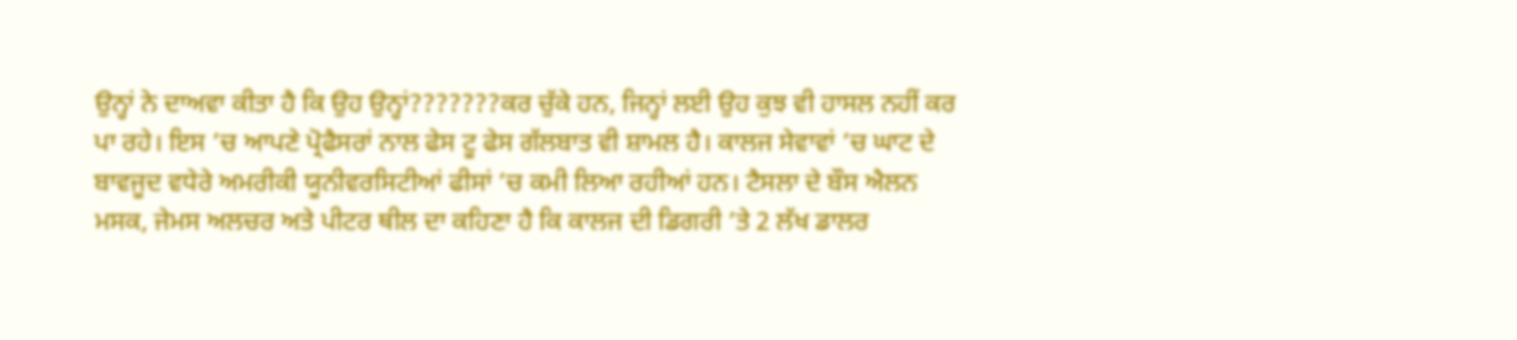ਉਨ੍ਹਾਂ ਨੇ ਦਾਅਵਾ ਕੀਤਾ ਹੈ ਕਿ ਉਹ ਉਨ੍ਹਾਂ???????ਕਰ ਚੁੱਕੇ ਹਨ, ਜਿਨ੍ਹਾਂ ਲਈ ਉਹ ਕੁਝ ਵੀ ਹਾਸਲ ਨਹੀਂ ਕਰ ਪਾ ਰਹੇ। ਇਸ ’ਚ ਆਪਣੇ ਪ੍ਰੋਫੈਸਰਾਂ ਨਾਲ ਫੇਸ ਟੂ ਫੇਸ ਗੱਲਬਾਤ ਵੀ ਸ਼ਾਮਲ ਹੈ। ਕਾਲਜ ਸੇਵਾਵਾਂ ’ਚ ਘਾਟ ਦੇ ਬਾਵਜੂਦ ਵਧੇਰੇ ਅਮਰੀਕੀ ਯੂਨੀਵਰਸਿਟੀਆਂ ਫੀਸਾਂ ’ਚ ਕਮੀ ਲਿਆ ਰਹੀਆਂ ਹਨ। ਟੈਸਲਾ ਦੇ ਬੌਸ ਐਲਨ ਮਸਕ, ਜੇਮਸ ਅਲਚਰ ਅਤੇ ਪੀਟਰ ਥੀਲ ਦਾ ਕਹਿਣਾ ਹੈ ਕਿ ਕਾਲਜ ਦੀ ਡਿਗਰੀ ’ਤੇ 2 ਲੱਖ ਡਾਲਰ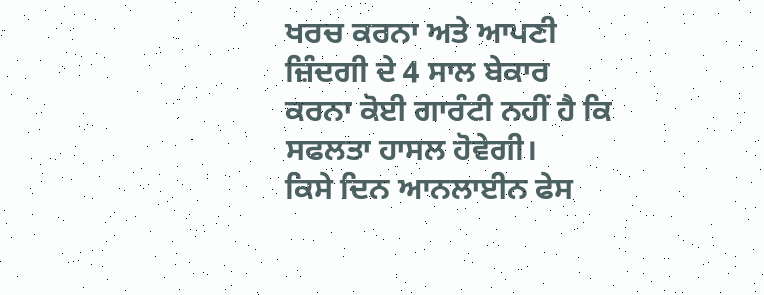ਖਰਚ ਕਰਨਾ ਅਤੇ ਆਪਣੀ ਜ਼ਿੰਦਗੀ ਦੇ 4 ਸਾਲ ਬੇਕਾਰ ਕਰਨਾ ਕੋਈ ਗਾਰੰਟੀ ਨਹੀਂ ਹੈ ਕਿ ਸਫਲਤਾ ਹਾਸਲ ਹੋਵੇਗੀ।
ਕਿਸੇ ਦਿਨ ਆਨਲਾਈਨ ਫੇਸ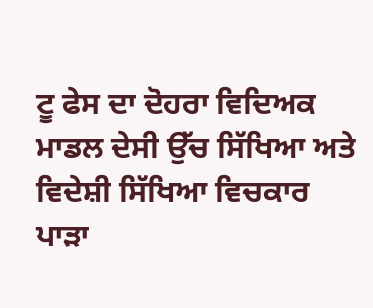ਟੂ ਫੇਸ ਦਾ ਦੋਹਰਾ ਵਿਦਿਅਕ ਮਾਡਲ ਦੇਸੀ ਉੱਚ ਸਿੱਖਿਆ ਅਤੇ ਵਿਦੇਸ਼ੀ ਸਿੱਖਿਆ ਵਿਚਕਾਰ ਪਾੜਾ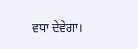ਵਧਾ ਦੇਵੇਗਾ।